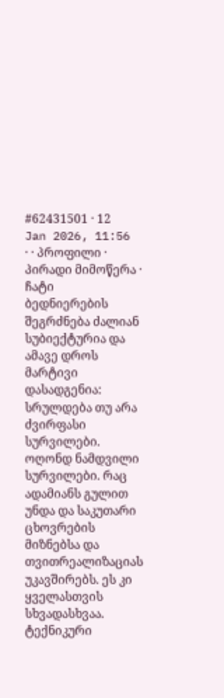#62431501 · 12 Jan 2026, 11:56 · · პროფილი · პირადი მიმოწერა · ჩატი
ბედნიერების შეგრძნება ძალიან სუბიექტურია და ამავე დროს მარტივი დასადგენია: სრულდება თუ არა ძვირფასი სურვილები. ოღონდ ნამდვილი სურვილები. რაც ადამიანს გულით უნდა და საკუთარი ცხოვრების მიზნებსა და თვითრეალიზაციას უკავშირებს. ეს კი ყველასთვის სხვადასხვაა.
ტექნიკური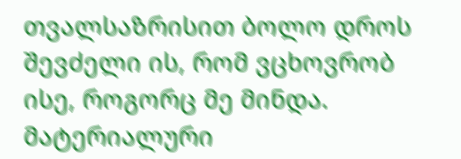თვალსაზრისით ბოლო დროს შევძელი ის, რომ ვცხოვრობ ისე, როგორც მე მინდა. მატერიალური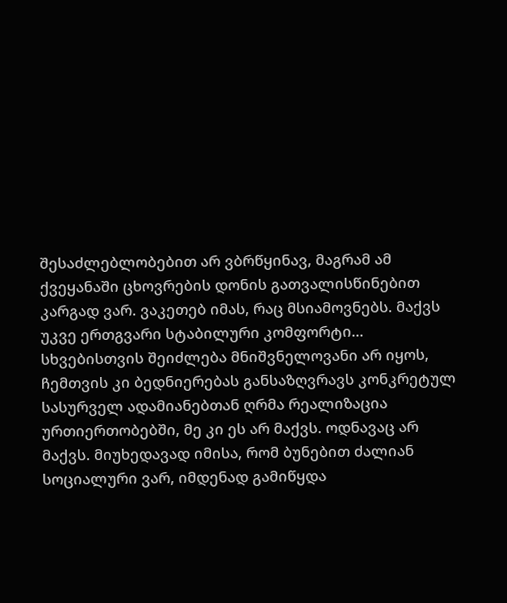შესაძლებლობებით არ ვბრწყინავ, მაგრამ ამ ქვეყანაში ცხოვრების დონის გათვალისწინებით კარგად ვარ. ვაკეთებ იმას, რაც მსიამოვნებს. მაქვს უკვე ერთგვარი სტაბილური კომფორტი... სხვებისთვის შეიძლება მნიშვნელოვანი არ იყოს, ჩემთვის კი ბედნიერებას განსაზღვრავს კონკრეტულ სასურველ ადამიანებთან ღრმა რეალიზაცია ურთიერთობებში, მე კი ეს არ მაქვს. ოდნავაც არ მაქვს. მიუხედავად იმისა, რომ ბუნებით ძალიან სოციალური ვარ, იმდენად გამიწყდა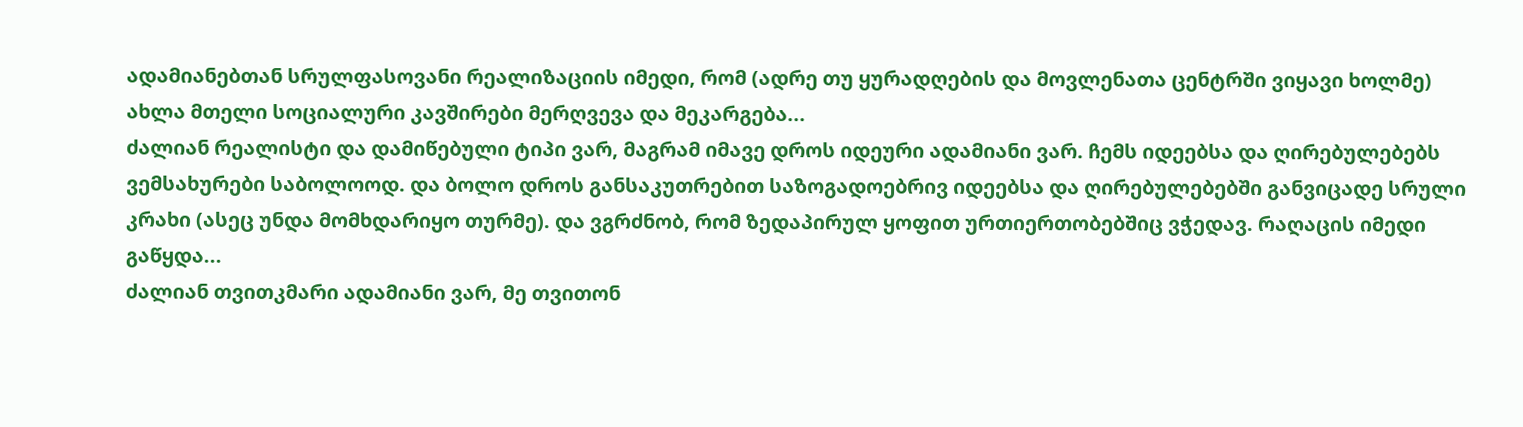ადამიანებთან სრულფასოვანი რეალიზაციის იმედი, რომ (ადრე თუ ყურადღების და მოვლენათა ცენტრში ვიყავი ხოლმე) ახლა მთელი სოციალური კავშირები მერღვევა და მეკარგება...
ძალიან რეალისტი და დამიწებული ტიპი ვარ, მაგრამ იმავე დროს იდეური ადამიანი ვარ. ჩემს იდეებსა და ღირებულებებს ვემსახურები საბოლოოდ. და ბოლო დროს განსაკუთრებით საზოგადოებრივ იდეებსა და ღირებულებებში განვიცადე სრული კრახი (ასეც უნდა მომხდარიყო თურმე). და ვგრძნობ, რომ ზედაპირულ ყოფით ურთიერთობებშიც ვჭედავ. რაღაცის იმედი გაწყდა...
ძალიან თვითკმარი ადამიანი ვარ, მე თვითონ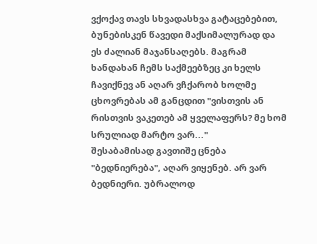ვქოქავ თავს სხვადასხვა გატაცებებით, ბუნებისკენ წავედი მაქსიმალურად და ეს ძალიან მაჯანსაღებს. მაგრამ ხანდახან ჩემს საქმეებზეც კი ხელს ჩავიქნევ ან აღარ ვჩქარობ ხოლმე ცხოვრებას ამ განცდით "ვისთვის ან რისთვის ვაკეთებ ამ ყველაფერს? მე ხომ სრულიად მარტო ვარ..."
შესაბამისად გავთიშე ცნება "ბედნიერება", აღარ ვიყენებ. არ ვარ ბედნიერი. უბრალოდ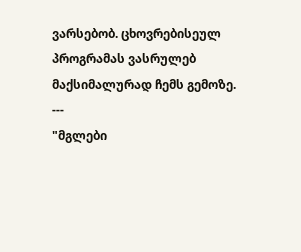ვარსებობ. ცხოვრებისეულ პროგრამას ვასრულებ მაქსიმალურად ჩემს გემოზე.
---
"მგლები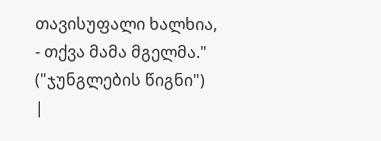თავისუფალი ხალხია, - თქვა მამა მგელმა." ("ჯუნგლების წიგნი")
|